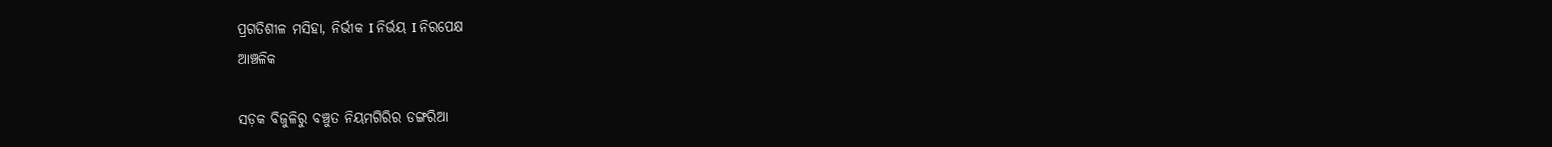ପ୍ରଗତିଶୀଳ ମସିହା, ନିର୍ଭୀକ I ନିର୍ଭୟ I ନିରପେକ୍ଷ
ଆଞ୍ଚଳିକ

ସଡ଼କ ବିଜୁଳିରୁ ବଞ୍ଚୁତ ନିୟମଗିରିର ଡଙ୍ଗରିଆ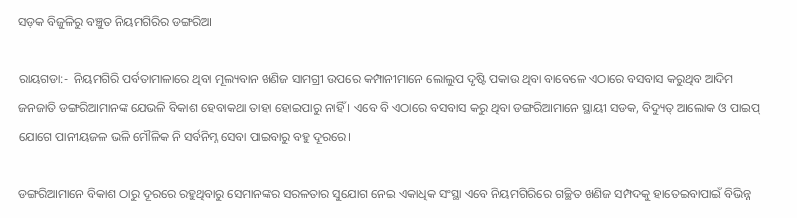ସଡ଼କ ବିଜୁଳିରୁ ବଞ୍ଚୁତ ନିୟମଗିରିର ଡଙ୍ଗରିଆ

ରାୟଗଡା:-  ନିୟମଗିରି ପର୍ବତାମାଳାରେ ଥିବା ମୂଲ୍ୟବାନ ଖଣିଜ ସାମଗ୍ରୀ ଉପରେ କମ୍ପାନୀମାନେ ଲୋଲୁପ ଦୃଷ୍ଟି ପକାଉ ଥିବା ବାବେଳେ ଏଠାରେ ବସବାସ କରୁଥିବ ଆଦିମ ଜନଜାତି ଡଙ୍ଗରିଆମାନଙ୍କ ଯେଭଳି ବିକାଶ ହେବାକ‌ଥା ତାହା ହୋଇପାରୁ ନାହିଁ । ଏବେ ବି ଏଠାରେ ବସବାସ କରୁ ଥିବା ଡଙ୍ଗରିଆମାନେ ସ୍ଥାୟୀ ସଡକ, ବିଦ୍ୟୁତ୍ ଆଲୋକ ଓ ପାଇପ୍ ଯୋଗେ ପାନୀୟଜଳ ଭଳି ମୌଳିକ ନି ସର୍ବନିମ୍ନ ସେବା ପାଇବାରୁ ବହୁ ଦୂରରେ।

ଡଙ୍ଗରିଆମାନେ ବିକାଶ ଠାରୁ ଦୂରରେ ରହୁଥିବାରୁ ସେମାନଙ୍କର ସରଳତାର ସୁଯୋଗ ନେଇ ଏକାଧିକ ସଂସ୍ଥା ଏବେ ନିୟମଗିରିରେ ଗଚ୍ଛିତ ଖଣିଜ ସମ୍ପଦକୁ ହାତେଇବାପାଇଁ ବିଭିନ୍ନ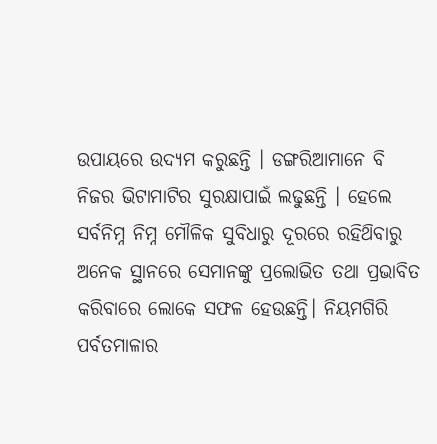ଉପାୟରେ ଉଦ୍ୟମ କରୁଛନ୍ତି । ଡଙ୍ଗରିଆମାନେ ବି ନିଜର ଭିଟାମାଟିର ସୁରକ୍ଷାପାଇଁ ଲଢୁଛନ୍ତି । ହେଲେ ସର୍ବନିମ୍ନ ନିମ୍ନ ମୌଳିକ ସୁବିଧାରୁ ଦୂରରେ ରହିଥ‌ିବାରୁ ଅନେକ ସ୍ଥାନରେ ସେମାନଙ୍କୁ ପ୍ରଲୋଭିତ ତଥା ପ୍ରଭାବିତ କରିବାରେ ଲୋକେ ସଫଳ ହେଉଛନ୍ତି। ନିୟମଗିରି ପର୍ବତମାଳାର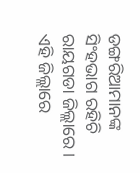ଡଙ୍ଗରିଆମାନଙ୍କ ସିଂହଭାଗ ରହିଚି ରାୟଗଡା ଜିଲ୍ଲାରେ। ଏହି ଜିଲ୍ଲାରେ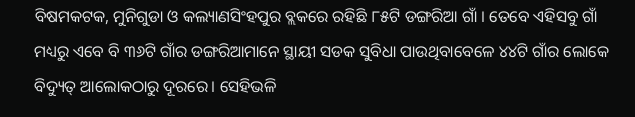ବିଷମକଟକ, ମୁନିଗୁଡା ଓ କଲ୍ୟାଣସିଂହପୁର ବ୍ଲକରେ ରହିଛି ୮୫ଟି ଡଙ୍ଗରିଆ ଗାଁ । ତେବେ ଏହିସବୁ ଗାଁ ମଧ୍ୟରୁ ଏବେ ବି ୩୬ଟି ଗାଁର ଡଙ୍ଗରିଆମାନେ ସ୍ଥାୟୀ ସଡକ ସୁବିଧା ପାଉଥିବାବେଳେ ୪୪ଟି ଗାଁର ଲୋକେ ବିଦ୍ୟୁତ୍ ଆଲୋକଠାରୁ ଦୂରରେ। ସେହିଭଳି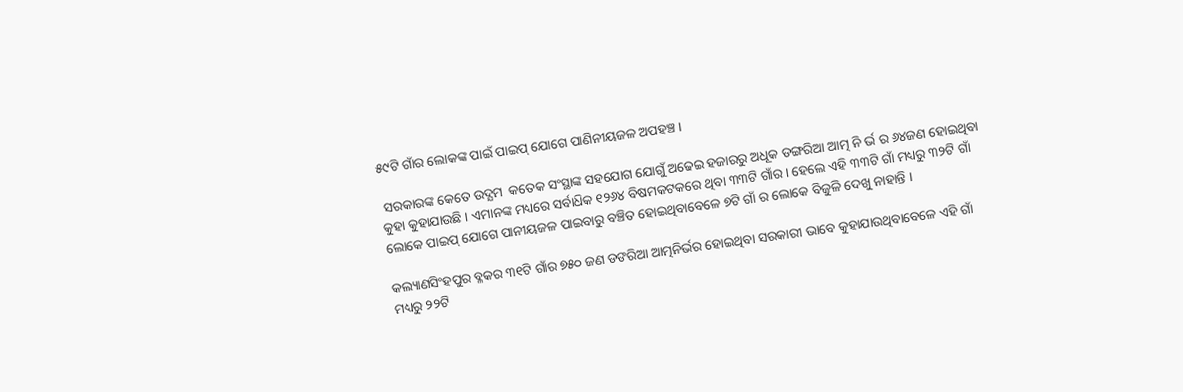୫୯ଟି ଗାଁର ଲୋକଙ୍କ ପାଇଁ ପାଇପ୍ ଯୋଗେ ପାଣିନୀୟଜଳ ଅପହଞ୍ଚ ।

 ସରକାରଙ୍କ କେତେ ଉଦ୍ଯମ  କତେକ ସଂସ୍ଥାଙ୍କ ସହଯୋଗ ଯୋଗୁଁ ଅଢେଇ ହଜାରରୁ ଅଧୂକ ଡଙ୍ଗରିଆ ଆତ୍ମ ନି ର୍ଭ ର ୬୪ଜଣ ହୋଇଥିବା କୁହା କୁହାଯାଉଛି । ଏମାନଙ୍କ ମଧ୍ୟରେ ସର୍ବାଧ‌ିକ ୧୨୬୪ ବିଷମକଟକରେ ଥିବା ୩୩ଟି ଗାଁର। ହେଲେ ଏହି ୩୩ଟି ଗାଁ ମଧ୍ୟରୁ ୩୨ଟି ଗାଁ ଲୋକେ ପାଇପ୍ ଯୋଗେ ପାନୀୟଜଳ ପାଇବାରୁ ବଞ୍ଚିତ ହୋଇଥିବାବେଳେ ୭ଟି ଗାଁ ର ଲୋକେ ବିଜୁଳି ଦେଖୁ ନାହାନ୍ତି ।

କଲ୍ୟାଣସିଂହପୁର ବ୍ଳକର ୩୧ଟି ଗାଁର ୭୫୦ ଜଣ ଡଙରିଆ ଆତ୍ମନିର୍ଭର ହୋଇଥିବା ସରକାରୀ ଭାବେ କୁହାଯାଉଥିବାବେଳେ ଏହି ଗାଁ ମଧ୍ୟରୁ ୨୨ଟି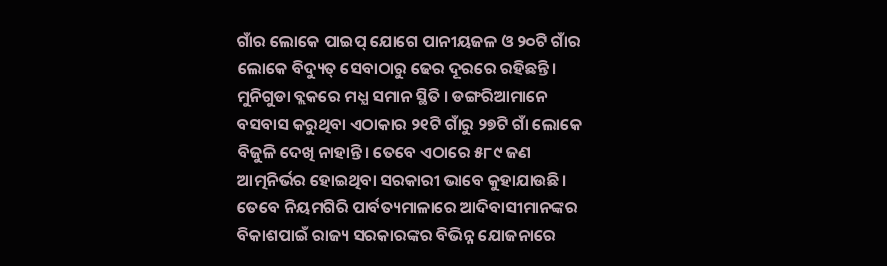ଗାଁର ଲୋକେ ପାଇପ୍ ଯୋଗେ ପାନୀୟଜଳ ଓ ୨୦ଟି ଗାଁର ଲୋକେ ବିଦ୍ୟୁତ୍ ସେବାଠାରୁ ଢେର ଦୂରରେ ରହିଛନ୍ତି। ମୁନିଗୁଡା ବ୍ଲକରେ ମଧ୍ଯ ସମାନ ସ୍ଥିତି । ଡଙ୍ଗରିଆମାନେ ବସବାସ କରୁଥିବା ଏଠାକାର ୨୧ଟି ଗାଁରୁ ୨୭ଟି ଗାଁ ଲୋକେ ବିଜୁଳି ଦେଖି ନାହାନ୍ତି। ତେବେ ଏଠାରେ ୫୮୯ ଜଣ ଆତ୍ମନିର୍ଭର ହୋଇଥିବା ସରକାରୀ ଭାବେ କୁହାଯାଉଛି। ତେବେ ନିୟମଗିରି ପାର୍ବତ୍ୟମାଳାରେ ଆଦିବାସୀମାନଙ୍କର ବିକାଶପାଇଁ ରାଜ୍ୟ ସରକାରଙ୍କର ବିଭିନ୍ନ ଯୋଜନାରେ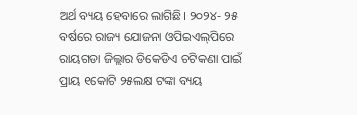ଅର୍ଥ ବ୍ୟୟ ହେବାରେ ଲାଗିଛି। ୨୦୨୪- ୨୫ ବର୍ଷରେ ରାଜ୍ୟ ଯୋଜନା ଓପିଇଏଲ୍‌ପିରେ ରାୟଗଡା ଜିଲ୍ଲାର ଡିକେଡିଏ ଚଟିକଣା ପାଇଁ ପ୍ରାୟ ୧କୋଟି ୨୫ଲକ୍ଷ ଟଙ୍କା ବ୍ୟୟ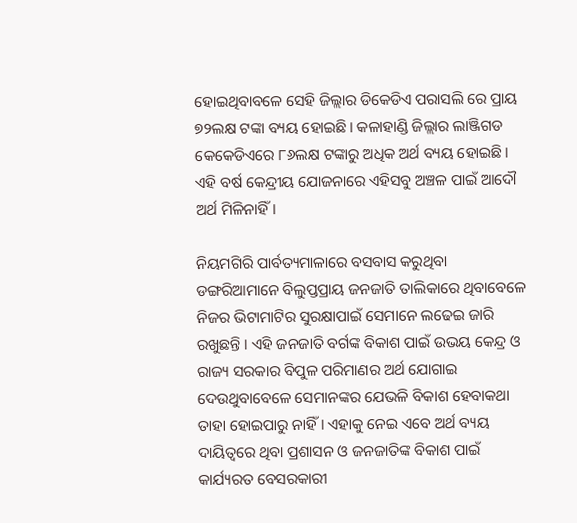ହୋଇଥିବାବଳେ ସେହି ଜିଲ୍ଲାର ଡିକେଡିଏ ପରାସଲି ରେ ପ୍ରାୟ ୭୨ଲକ୍ଷ ଟଙ୍କା ବ୍ୟୟ ହୋଇଛି। କଳାହାଣ୍ଡି ଜିଲ୍ଲାର ଲାଞ୍ଜିଗଡ କେକେଡିଏରେ ୮୬ଲକ୍ଷ ଟଙ୍କାରୁ ଅଧିକ ଅର୍ଥ ବ୍ୟୟ ହୋଇଛି। ଏହି ବର୍ଷ କେନ୍ଦ୍ରୀୟ ଯୋଜନାରେ ଏହିସବୁ ଅଞ୍ଚଳ ପାଇଁ ଆଦୌ ଅର୍ଥ ମିଳିନାହିଁ।

ନିୟମଗିରି ପାର୍ବତ୍ୟମାଳାରେ ବସବାସ କରୁଥିବା ଡଙ୍ଗରିଆମାନେ ବିଲୁପ୍ତପ୍ରାୟ ଜନଜାତି ତାଲିକାରେ ଥିବାବେଳେ ନିଜର ଭିଟାମାଟିର ସୁରକ୍ଷାପାଇଁ ସେମାନେ ଲଢେଇ ଜାରି ରଖୁଛନ୍ତି । ଏହି ଜନଜାତି ବର୍ଗଙ୍କ ବିକାଶ ପାଇଁ ଉଭୟ କେନ୍ଦ୍ର ଓ ରାଜ୍ୟ ସରକାର ବିପୁଳ ପରିମାଣର ଅର୍ଥ ଯୋଗାଇ ଦେଉଥୁବାବେଳେ ସେମାନଙ୍କର ଯେଭଳି ବିକାଶ ହେବାକଥା ତାହା ହୋଇପାରୁ ନାହିଁ। ଏହାକୁ ନେଇ ଏବେ ଅର୍ଥ ବ୍ୟୟ ଦାୟିତ୍ୱରେ ଥିବା ପ୍ରଶାସନ ଓ ଜନଜାତିଙ୍କ ବିକାଶ ପାଇଁ କାର୍ଯ୍ୟରତ ବେସରକାରୀ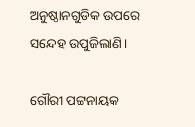ଅନୁଷ୍ଠାନଗୁଡିକ ଉପରେ ସନ୍ଦେହ ଉପୁଜିଲାଣି।

ଗୌରୀ ପଟ୍ଟନାୟକ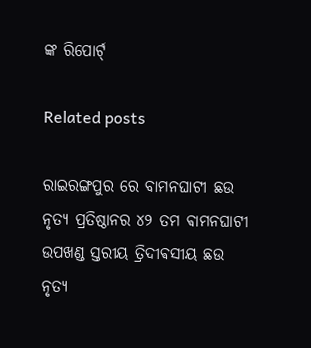ଙ୍କ ରିପୋର୍ଟ୍

Related posts

ରାଇରଙ୍ଗପୁର ରେ ବାମନଘାଟୀ ଛଉ ନୃତ୍ୟ ପ୍ରତିଷ୍ଠାନର ୪୨ ତମ ଵାମନଘାଟୀ ଉପଖଣ୍ଡ ସ୍ତରୀୟ ତ୍ରିଦୀଵସୀୟ ଛଉ ନୃତ୍ୟ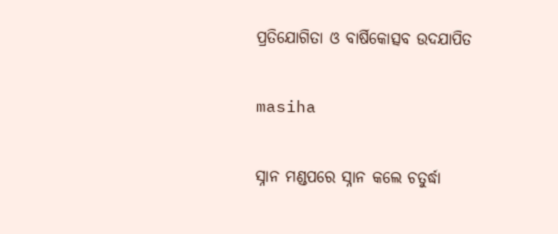ପ୍ରତିଯୋଗିତା ଓ ବାର୍ଷିକୋତ୍ସବ ଉଦଯାପିତ

masiha

ସ୍ନାନ ମଣ୍ଡପରେ ସ୍ନାନ କଲେ ଚତୁର୍ଦ୍ଧା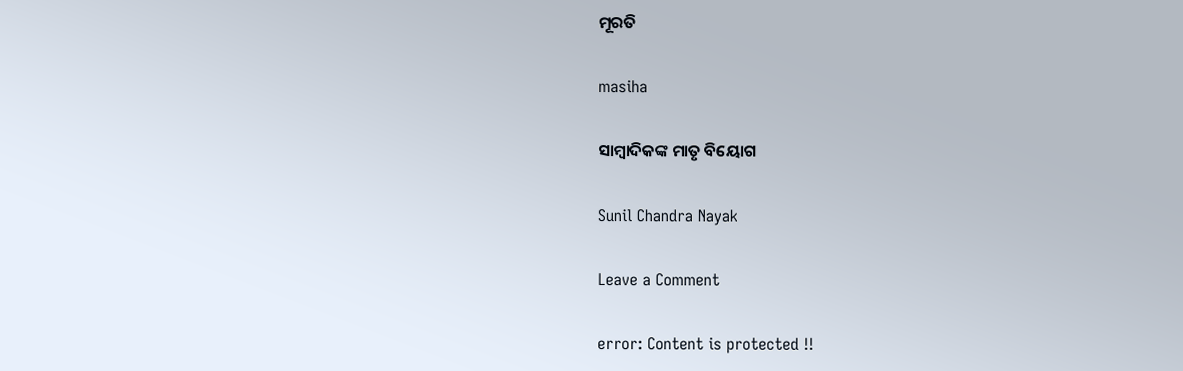ମୂରତି

masiha

ସାମ୍ଵାଦିକଙ୍କ ମାତୃ ବିୟୋଗ

Sunil Chandra Nayak

Leave a Comment

error: Content is protected !!